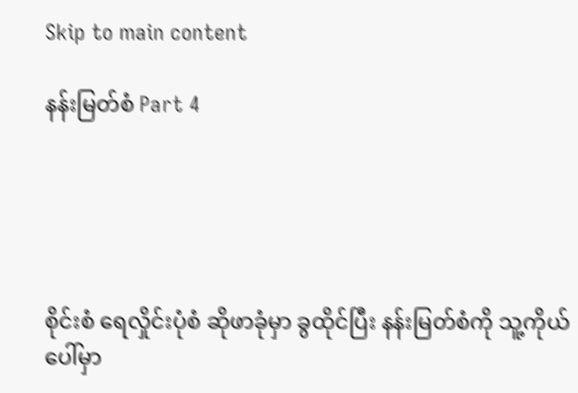Skip to main content

နန်းမြတ်စံ Part 4





စိုင်းစံ ရေလှိုင်းပုံစံ ဆိုဖာခုံမှာ ခွထိုင်ပြီး နန်းမြတ်စံကို သူ့ကိုယ်ပေါ်မှာ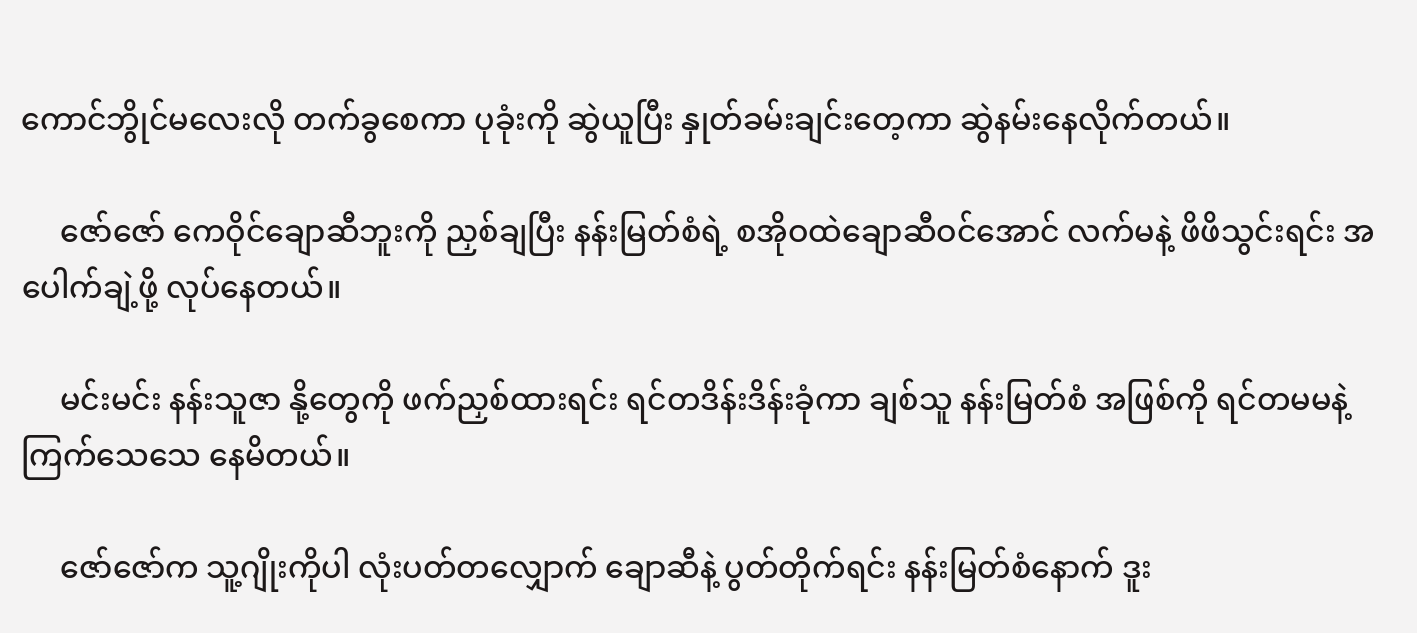ကောင်ဘွိုင်မလေးလို တက်ခွစေကာ ပုခုံးကို ဆွဲယူပြီး နှုတ်ခမ်းချင်းတေ့ကာ ဆွဲနမ်းနေလိုက်တယ်။

     ဇော်ဇော် ကေဝိုင်ချောဆီဘူးကို ညှစ်ချပြီး နန်းမြတ်စံရဲ့ စအိုဝထဲချောဆီဝင်အောင် လက်မနဲ့ ဖိဖိသွင်းရင်း အပေါက်ချဲ့ဖို့ လုပ်နေတယ်။

     မင်းမင်း နန်းသူဇာ နို့တွေကို ဖက်ညှစ်ထားရင်း ရင်တဒိန်းဒိန်းခုံကာ ချစ်သူ နန်းမြတ်စံ အဖြစ်ကို ရင်တမမနဲ့ ကြက်သေသေ နေမိတယ်။

     ဇော်ဇော်က သူ့ဂျိုးကိုပါ လုံးပတ်တလျှောက် ချောဆီနဲ့ ပွတ်တိုက်ရင်း နန်းမြတ်စံနောက် ဒူး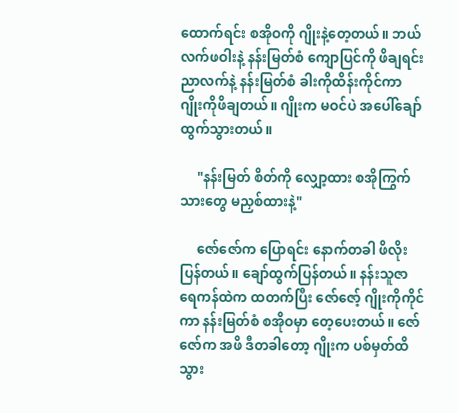ထောက်ရင်း စအိုဝကို ဂျိုးနဲ့တေ့တယ်။ ဘယ်လက်ဖဝါးနဲ့ နန်းမြတ်စံ ကျောပြင်ကို ဖိချရင်း ညာလက်နဲ့ နန်းမြတ်စံ ခါးကိုထိန်းကိုင်ကာ ဂျိုးကိုဖိချတယ်။ ဂျိုးက မဝင်ပဲ အပေါ်ချော်ထွက်သွားတယ်။

     "နန်းမြတ် စိတ်ကို လျှော့ထား စအိုကြွက်သားတွေ မညှစ်ထားနဲ့"

     ဇော်ဇော်က ပြောရင်း နောက်တခါ ဖိလိုးပြန်တယ်။ ချော်ထွက်ပြန်တယ်။ နန်းသူဇာ ရေကန်ထဲက ထတက်ပြီး ဇော်ဇော့် ဂျိုးကိုကိုင်ကာ နန်းမြတ်စံ စအိုဝမှာ တေ့ပေးတယ်။ ဇော်ဇော်က အဖိ ဒီတခါတော့ ဂျိုးက ပစ်မှတ်ထိသွား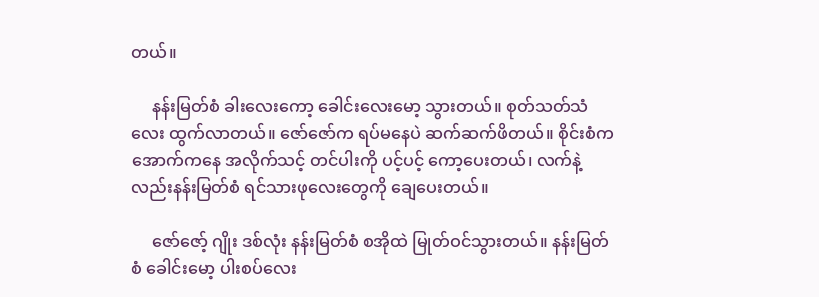တယ်။

     နန်းမြတ်စံ ခါးလေးကော့ ခေါင်းလေးမော့ သွားတယ်။ စုတ်သတ်သံလေး ထွက်လာတယ်။ ဇော်ဇော်က ရပ်မနေပဲ ဆက်ဆက်ဖိတယ်။ စိုင်းစံက အောက်ကနေ အလိုက်သင့် တင်ပါးကို ပင့်ပင့် ကော့ပေးတယ်၊ လက်နဲ့ လည်းနန်းမြတ်စံ ရင်သားဖုလေးတွေကို ချေပေးတယ်။

     ဇော်ဇော့် ဂျိုး ဒစ်လုံး နန်းမြတ်စံ စအိုထဲ မြုတ်ဝင်သွားတယ်။ နန်းမြတ်စံ ခေါင်းမော့ ပါးစပ်လေး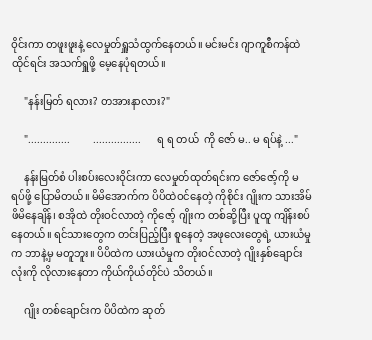ဝိုင်းကာ တဖူးဖူးနဲ့ လေမှုတ်ရှူသံထွက်နေတယ်။ မင်းမင်း ဂျာကူစီကန်ထဲ ထိုင်ရင်း အသက်ရှူဖို့ မေ့နေပုံရတယ်။

     "နန်းမြတ် ရလား? တအားနာလား?"

     "..............         ................      ရ ရ တယ်  ကို ဇော် မ.. မ ရပ်နဲ့ ..."

     နန်းမြတ်စံ ပါးစပ်းလေးဝိုင်းကာ လေမှုတ်ထုတ်ရင်းက ဇော်ဇော့်ကို မရပ်ဖို့ ပြောမိတယ်။ မိမိအောက်က ပိပိထဲဝင်နေတဲ့ ကိုစိုင်း ဂျိုးက သားအိမ်ဖိမိနေချိန်၊ စအိုထဲ တိုးဝင်လာတဲ့ ကိုဇော့် ဂျိုးက တစ်ဆို့ပြီး ပူထူ ကျိန်းစပ်နေတယ်။ ရင်သားတွေက တင်းပြည့်ပြီး စူနေတဲ့ အဖုလေးတွေရဲ့ ယားယံမှုက ဘာနဲ့မှ မတူဘူး။ ပိပိထဲက ယားယံမှုက တိုးဝင်လာတဲ့ ဂျိုးနှစ်ချောင်းလုံးကို လိုလားနေတာ ကိုယ်ကိုယ်တိုင်ပဲ သိတယ်။

     ဂျိုး တစ်ချောင်းက ပိပိထဲက ဆုတ်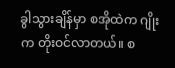ခွါသွားချိန်မှာ စအိုထဲက ဂျိုးက တိုးဝင်လာတယ်။ စ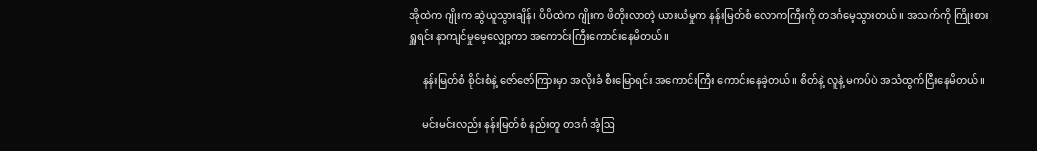အိုထဲက ဂျိုးက ဆွဲယူသွားချိန်၊ ပိပိထဲက ဂျိုးက ဖိတိုးလာတဲ့ ယားယံမှုက နန်းမြတ်စံ လောကကြီးကို တဒင်္ဂမေ့သွားတယ်။ အသက်ကို ကြိုးစားရှူရင်း နာကျင်မှုမေ့လျှော့ကာ အကောင်းကြီးကောင်းနေမိတယ်။

     နန်းမြတ်စံ စိုင်းစံနဲ့ ဇော်ဇော်ကြားမှာ အလိုးခံ စီးမြောရင်း အကောင်းကြီး ကောင်းနေခဲ့တယ်။ စိတ်နဲ့ လူနဲ့ မကပ်ပဲ အသံထွက်ငြီးနေမိတယ်။

     မင်းမင်းလည်း နန်းမြတ်စံ နည်းတူ တဒင်္ဂ အံ့ဩ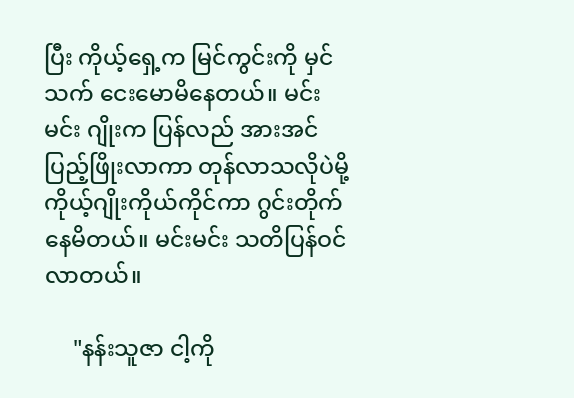ပြီး ကိုယ့်ရှေ့က မြင်ကွင်းကို မှင်သက် ငေးမောမိနေတယ်။ မင်းမင်း ဂျိုးက ပြန်လည် အားအင်ပြည့်ဖြိုးလာကာ တုန်လာသလိုပဲမို့ ကိုယ့်ဂျိုးကိုယ်ကိုင်ကာ ဂွင်းတိုက်နေမိတယ်။ မင်းမင်း သတိပြန်ဝင်လာတယ်။

     "နန်းသူဇာ ငါ့ကို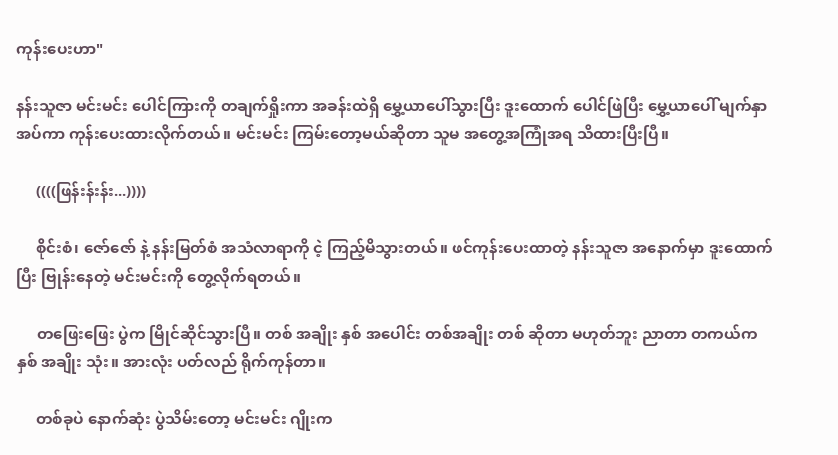ကုန်းပေးဟာ"

နန်းသူဇာ မင်းမင်း ပေါင်ကြားကို တချက်ရှိုးကာ အခန်းထဲရှိ မွှေ့ယာပေါ်သွားပြီး ဒူးထောက် ပေါင်ဖြဲပြီး မွှေ့ယာပေါ် မျက်နှာအပ်ကာ ကုန်းပေးထားလိုက်တယ်။ မင်းမင်း ကြမ်းတော့မယ်ဆိုတာ သူမ အတွေ့အကြုံအရ သိထားပြီးပြီ။

     ((((ဖြန်းန်းန်း...))))

     စိုင်းစံ၊ ဇော်ဇော် နဲ့ နန်းမြတ်စံ အသံလာရာကို ငဲ့ ကြည့်မိသွားတယ်။ ဖင်ကုန်းပေးထာတဲ့ နန်းသူဇာ အနောက်မှာ ဒူးထောက်ပြီး ဗြုန်းနေတဲ့ မင်းမင်းကို တွေ့လိုက်ရတယ်။

     တဖြေးဖြေး ပွဲက မြိုင်ဆိုင်သွားပြီ။ တစ် အချိုး နှစ် အပေါင်း တစ်အချိုး တစ် ဆိုတာ မဟုတ်ဘူး ညာတာ တကယ်က နှစ် အချိုး သုံး။ အားလုံး ပတ်လည် ရိုက်ကုန်တာ။

     တစ်ခုပဲ နောက်ဆုံး ပွဲသိမ်းတော့ မင်းမင်း ဂျိုးက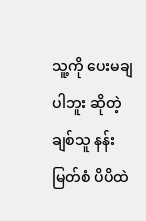သူ့ကို ပေးမချပါဘူး ဆိုတဲ့ ချစ်သူ နန်းမြတ်စံ ပိပိထဲ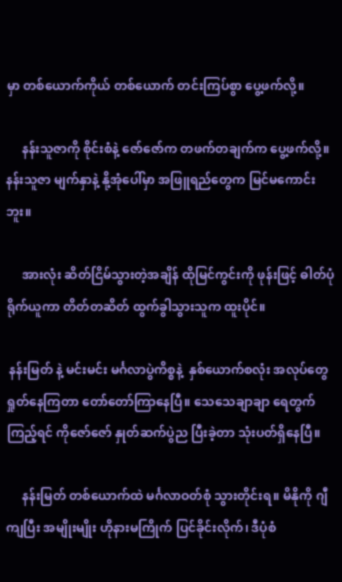မှာ တစ်ယောက်ကိုယ် တစ်ယောက် တင်းကြပ်စွာ ပွေ့ဖက်လို့။

     နန်းသူဇာကို စိုင်းစံနဲ့ ဇော်ဇော်က တဖက်တချက်က ပွေ့ဖက်လို့။ နန်းသူဇာ မျက်နှာနဲ့ နို့အုံပေါ်မှာ အဖြူရည်တွေက မြင်မကောင်းဘူး။

     အားလုံး ဆိတ်ငြိမ်သွားတဲ့အချိန် ထိုမြင်ကွင်းကို ဖုန်းဖြင့် ဓါတ်ပုံရိုက်ယူကာ တိတ်တဆိတ် ထွက်ခွါသွားသူက ထူးပိုင်။

 နန်းမြတ် နဲ့ မင်းမင်း မင်္ဂလာပွဲကိစ္စနဲ့  နှစ်ယောက်စလုံး အလုပ်တွေရှုတ်နေကြတာ တော်တော်ကြာနေပြီ။ သေသေချာချာ ရေတွက်ကြည့်ရင် ကိုဇော်ဇော် နှုတ်ဆက်ပွဲည ပြီးခဲ့တာ သုံးပတ်ရှိနေပြီ။

     နန်းမြတ် တစ်ယောက်ထဲ မင်္ဂလာဝတ်စုံ သွားတိုင်းရ။ မိနိုကို ဂျီကျပြီး အမျိုးမျိုး ဟိုနားမကြိုက် ပြင်ခိုင်းလိုက်၊ ဒီပုံစံ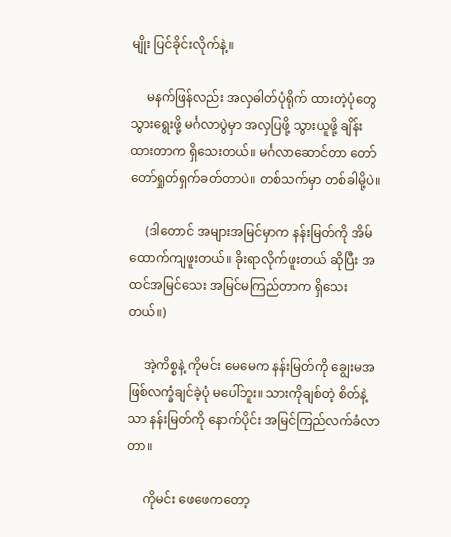မျိုး ပြင်ခိုင်းလိုက်နဲ့။

     မနက်ဖြန်လည်း အလှဓါတ်ပုံရိုက် ထားတဲ့ပုံတွေ သွားရွေးဖို့ မင်္ဂလာပွဲမှာ အလှပြဖို့ သွားယူဖို့ ချိန်းထားတာက ရှိသေးတယ်။ မင်္ဂလာဆောင်တာ တော်တော်ရှုတ်ရှက်ခတ်တာပဲ။ တစ်သက်မှာ တစ်ခါမို့ပဲ။

     (ဒါတောင် အများအမြင်မှာက နန်းမြတ်ကို အိမ်ထောက်ကျဖူးတယ်။ ခိုးရာလိုက်ဖူးတယ် ဆိုပြီး အထင်အမြင်သေး အမြင်မကြည်တာက ရှိသေးတယ်။)

     အဲ့ကိစ္စနဲ့ ကိုမင်း မေမေက နန်းမြတ်ကို ချွေးမအဖြစ်လက္ခံချင်ခဲ့ပုံ မပေါ်ဘူး။ သားကိုချစ်တဲ့ စိတ်နဲ့သာ နန်းမြတ်ကို နောက်ပိုင်း အမြင်ကြည်လက်ခံလာတာ။

     ကိုမင်း ဖေဖေကတော့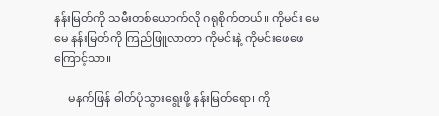နန်းမြတ်ကို သမီးတစ်ယောက်လို ဂရုစိုက်တယ်။ ကိုမင်း မေမေ နန်းမြတ်ကို ကြည်ဖြူလာတာ ကိုမင်းနဲ့ ကိုမင်းဖေဖေကြောင့်သာ။

     မနက်ဖြန် ဓါတ်ပုံသွားရွေးဖို့ နန်းမြတ်ရော၊ ကို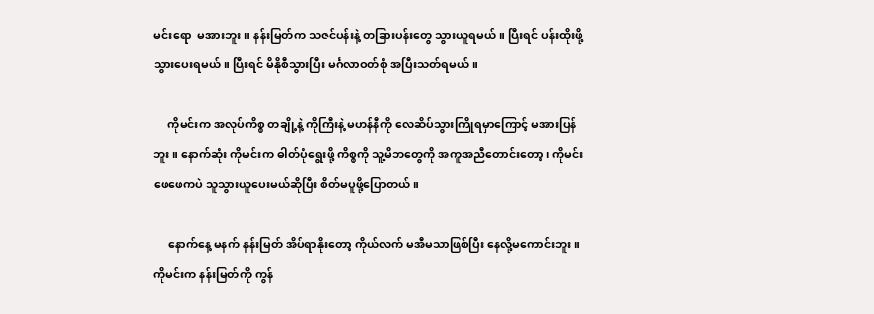မင်းရော  မအားဘူး။ နန်းမြတ်က သဇင်ပန်းနဲ့ တခြားပန်းတွေ သွားယူရမယ်။ ပြီးရင် ပန်းထိုးဖို့ သွားပေးရမယ်။ ပြီးရင် မိနိုစီသွားပြီး မင်္ဂလာဝတ်စုံ အပြီးသတ်ရမယ်။

     ကိုမင်းက အလုပ်ကိစ္စ တချို့နဲ့ ကိုကြီးနဲ့ မဟန်နီကို လေဆိပ်သွားကြိုရမှာကြောင့် မအားပြန်ဘူး။ နောက်ဆုံး ကိုမင်းက ဓါတ်ပုံရွေးဖို့ ကိစ္စကို သူ့မိဘတွေကို အကူအညီတောင်းတော့၊ ကိုမင်း ဖေဖေကပဲ သူသွားယူပေးမယ်ဆိုပြီး စိတ်မပူဖို့ပြောတယ်။

     နောက်နေ့ မနက် နန်းမြတ် အိပ်ရာနိုးတော့ ကိုယ်လက် မအီမသာဖြစ်ပြီး နေလို့မကောင်းဘူး။ ကိုမင်းက နန်းမြတ်ကို ကွန်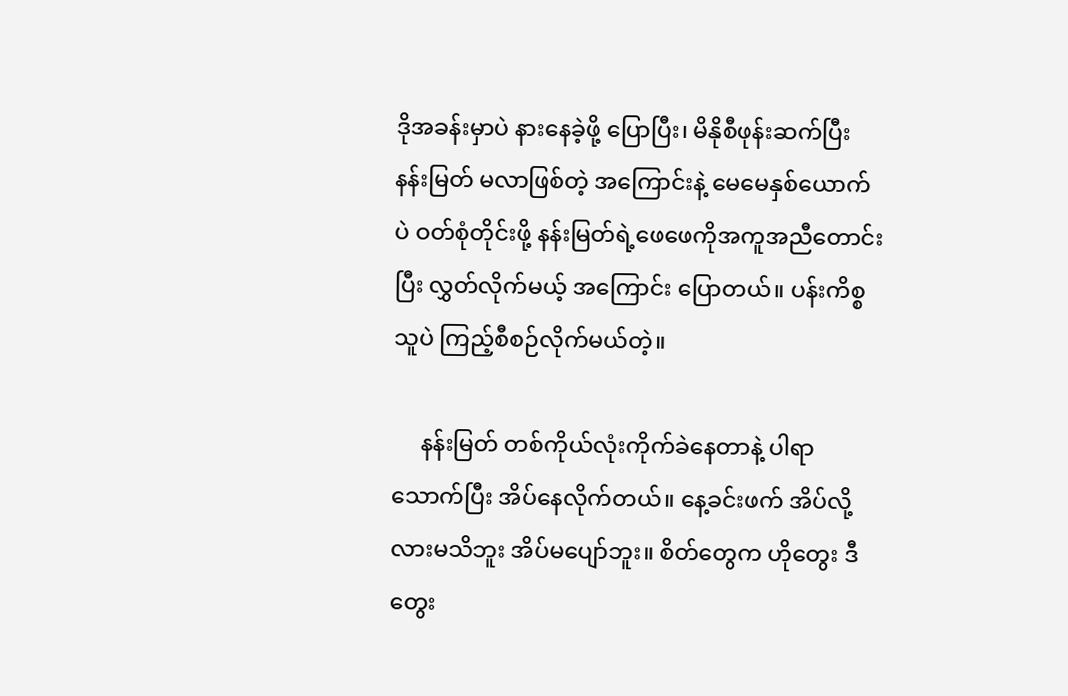ဒိုအခန်းမှာပဲ နားနေခဲ့ဖို့ ပြောပြီး၊ မိနိုစီဖုန်းဆက်ပြီး နန်းမြတ် မလာဖြစ်တဲ့ အကြောင်းနဲ့ မေမေနှစ်ယောက်ပဲ ဝတ်စုံတိုင်းဖို့ နန်းမြတ်ရဲ့ဖေဖေကိုအကူအညီတောင်းပြီး လွှတ်လိုက်မယ့် အကြောင်း ပြောတယ်။ ပန်းကိစ္စ သူပဲ ကြည့်စီစဉ်လိုက်မယ်တဲ့။

     နန်းမြတ် တစ်ကိုယ်လုံးကိုက်ခဲနေတာနဲ့ ပါရာသောက်ပြီး အိပ်နေလိုက်တယ်။ နေ့ခင်းဖက် အိပ်လို့လားမသိဘူး အိပ်မပျော်ဘူး။ စိတ်တွေက ဟိုတွေး ဒီတွေး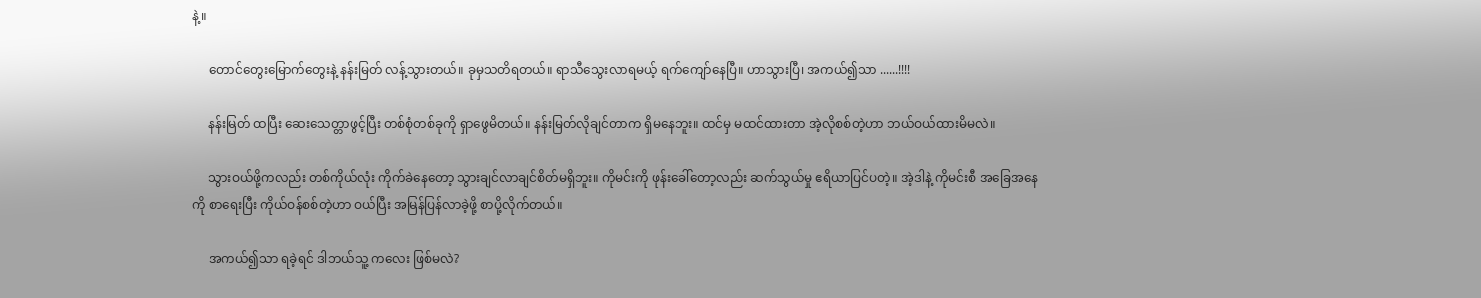နဲ့။

     တောင်တွေးမြောက်တွေးနဲ့ နန်းမြတ် လန့်သွားတယ်။ ခုမှသတိရတယ်။ ရာသီသွေးလာရမယ့် ရက်ကျော်နေပြီ။ ဟာသွားပြီ၊ အကယ်၍သာ ......!!!!

     နန်းမြတ် ထပြီး ဆေးသေတ္တာဖွင့်ပြီး တစ်စုံတစ်ခုကို ရှာဖွေမိတယ်။ နန်းမြတ်လိုချင်တာက ရှိမနေဘူး။ ထင်မှ မထင်ထားတာ အဲ့လိုစစ်တဲ့ဟာ ဘယ်ဝယ်ထားမိမလဲ။

     သွားဝယ်ဖို့ကလည်း တစ်ကိုယ်လုံး ကိုက်ခဲနေတော့ သွားချင်လာချင်စိတ်မရှိဘူး။ ကိုမင်းကို ဖုန်းခေါ်တော့လည်း ဆက်သွယ်မှု ဧရိယာပြင်ပတဲ့။ အဲ့ဒါနဲ့ ကိုမင်းစီ အခြေအနေကို စာရေးပြီး ကိုယ်ဝန်စစ်တဲ့ဟာ ဝယ်ပြီး အမြန်ပြန်လာခဲ့ဖို့ စာပို့လိုက်တယ်။

     အကယ်၍သာ ရခဲ့ရင် ဒါဘယ်သူ့ ကလေး ဖြစ်မလဲ?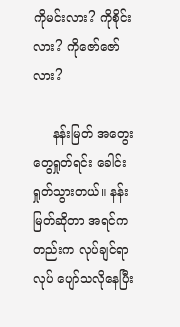ကိုမင်းလား? ကိုစိုင်းလား? ကိုဇော်ဇော်လား?

     နန်းမြတ် အတွေးတွေရှုတ်ရင်း ခေါင်းရှုတ်သွားတယ်။ နန်းမြတ်ဆိုတာ အရင်ကတည်းက လုပ်ချင်ရာလုပ် ပျော်သလိုနေပြီး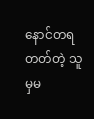နောင်တရတတ်တဲ့ သူမှမ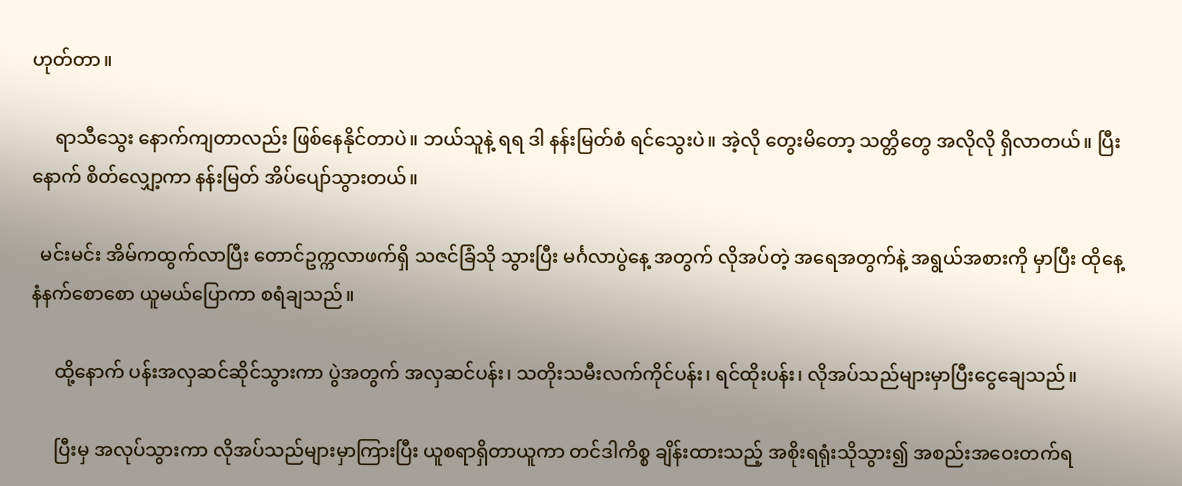ဟုတ်တာ။

     ရာသီသွေး နောက်ကျတာလည်း ဖြစ်နေနိုင်တာပဲ။ ဘယ်သူနဲ့ ရရ ဒါ နန်းမြတ်စံ ရင်သွေးပဲ။ အဲ့လို တွေးမိတော့ သတ္တိတွေ အလိုလို ရှိလာတယ်။ ပြီးနောက် စိတ်လျှော့ကာ နန်းမြတ် အိပ်ပျော်သွားတယ်။

  မင်းမင်း အိမ်ကထွက်လာပြီး တောင်ဥက္ကလာဖက်ရှိ သဇင်ခြံသို သွားပြီး မင်္ဂလာပွဲနေ့ အတွက် လိုအပ်တဲ့ အရေအတွက်နဲ့ အရွယ်အစားကို မှာပြီး ထိုနေ့ နံနက်စောစော ယူမယ်ပြောကာ စရံချသည်။

     ထို့နောက် ပန်းအလှဆင်ဆိုင်သွားကာ ပွဲအတွက် အလှဆင်ပန်း၊ သတိုးသမီးလက်ကိုင်ပန်း၊ ရင်ထိုးပန်း၊ လိုအပ်သည်များမှာပြီးငွေချေသည်။

     ပြီးမှ အလုပ်သွားကာ လိုအပ်သည်များမှာကြားပြီး ယူစရာရှိတာယူကာ တင်ဒါကိစ္စ ချိန်းထားသည့် အစိုးရရုံးသိုသွား၍ အစည်းအဝေးတက်ရ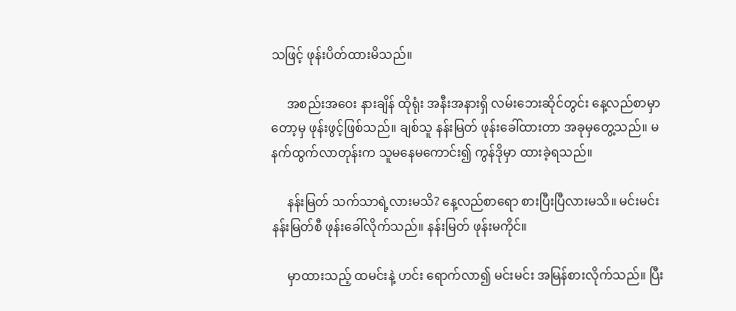သဖြင့် ဖုန်းပိတ်ထားမိသည်။

     အစည်းအဝေး နားချိန် ထိုရုံး အနီးအနားရှိ လမ်းဘေးဆိုင်တွင်း နေ့လည်စာမှာတော့မှ ဖုန်းဖွင့်ဖြစ်သည်။ ချစ်သူ နန်းမြတ် ဖုန်းခေါ်ထားတာ အခုမှတွေ့သည်။ မနက်ထွက်လာတုန်းက သူမနေမကောင်း၍ ကွန်ဒိုမှာ ထားခဲ့ရသည်။

     နန်းမြတ် သက်သာရဲ့လားမသိ? နေ့လည်စာရော စားပြီးပြီလားမသိ။ မင်းမင်း နန်းမြတ်စီ ဖုန်းခေါ်လိုက်သည်။ နန်းမြတ် ဖုန်းမကိုင်။

     မှာထားသည့် ထမင်းနဲ့ ဟင်း ရောက်လာ၍ မင်းမင်း အမြန်စားလိုက်သည်။ ပြီး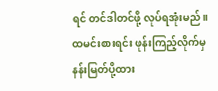ရင် တင်ဒါတင်ဖို့ လုပ်ရအုံးမည်။ ထမင်းစားရင်း ဖုန်းကြည့်လိုက်မှ နန်းမြတ်ပို့ထား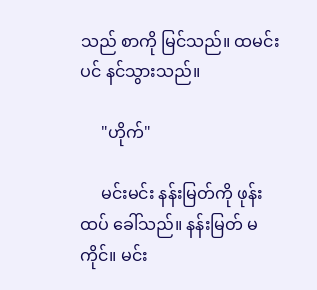သည် စာကို မြင်သည်။ ထမင်းပင် နင်သွားသည်။

     "ဟိုက်"

     မင်းမင်း နန်းမြတ်ကို ဖုန်းထပ် ခေါ်သည်။ နန်းမြတ် မကိုင်။ မင်း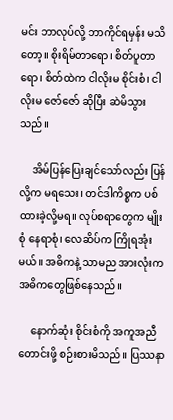မင်း ဘာလုပ်လို့ ဘာကိုင်ရမှန်း မသိတော့။ စိုးရိမ်တာရော၊ စိတ်ပူတာရော၊ စိတ်ထဲက ငါလိုးမ စိုင်းစံ၊ ငါလိုးမ ဇော်ဇော် ဆိုပြီး ဆဲမိသွားသည်။

     အိမ်ပြန်ပြေးချင်သော်လည်း ပြန်လို့က မရသေး၊ တင်ဒါကိစ္စက ပစ်ထားခဲ့လို့မရ။ လုပ်စရာတွေက မျိုးစုံ နေရာစုံ၊ လေဆိပ်က ကြိုရအုံးမယ်။ အဓိကနဲ့ သာမည အားလုံးက အဓိကတွေဖြစ်နေသည်။

     နောက်ဆုံး စိုင်းစံကို အကူအညီတောင်းဖို့ စဉ်းစားမိသည်။ ပြဿနာ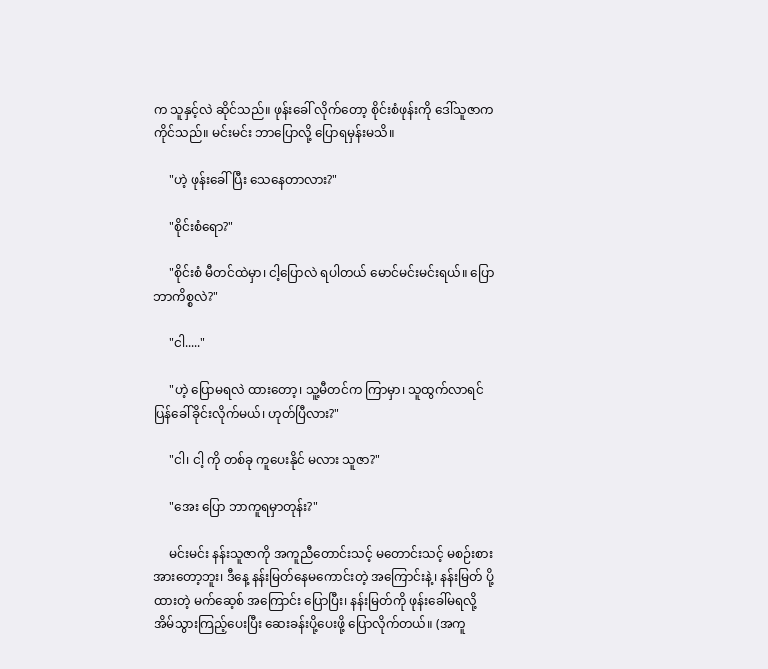က သူနှင့်လဲ ဆိုင်သည်။ ဖုန်းခေါ် လိုက်တော့ စိုင်းစံဖုန်းကို ဒေါ်သူဇာက ကိုင်သည်။ မင်းမင်း ဘာပြောလို့ ပြောရမှန်းမသိ။

     "ဟဲ့ ဖုန်းခေါ် ပြီး သေနေတာလား?"

     "စိုင်းစံရော?"

     "စိုင်းစံ မီတင်ထဲမှာ၊ ငါ့ပြောလဲ ရပါတယ် မောင်မင်းမင်းရယ်။ ပြော ဘာကိစ္စလဲ?"

     "ငါ....."

     "ဟဲ့ ပြောမရလဲ ထားတော့၊ သူ့မီတင်က ကြာမှာ၊ သူထွက်လာရင် ပြန်ခေါ်ခိုင်းလိုက်မယ်၊ ဟုတ်ပြီလား?"

     "ငါ၊ ငါ့ ကို တစ်ခု ကူပေးနိုင် မလား သူဇာ?"

     "အေး ပြော ဘာကူရမှာတုန်း?"

     မင်းမင်း နန်းသူဇာကို အကူညီတောင်းသင့် မတောင်းသင့် မစဉ်းစားအားတော့ဘူး၊ ဒီနေ့ နန်းမြတ်နေမကောင်းတဲ့ အကြောင်းနဲ့၊ နန်းမြတ် ပို့ထားတဲ့ မက်ဆေ့စ် အကြောင်း ပြောပြီး၊ နန်းမြတ်ကို ဖုန်းခေါ်မရလို့ အိမ်သွားကြည့်ပေးပြီး ဆေးခန်းပို့ပေးဖို့ ပြောလိုက်တယ်။ (အကူ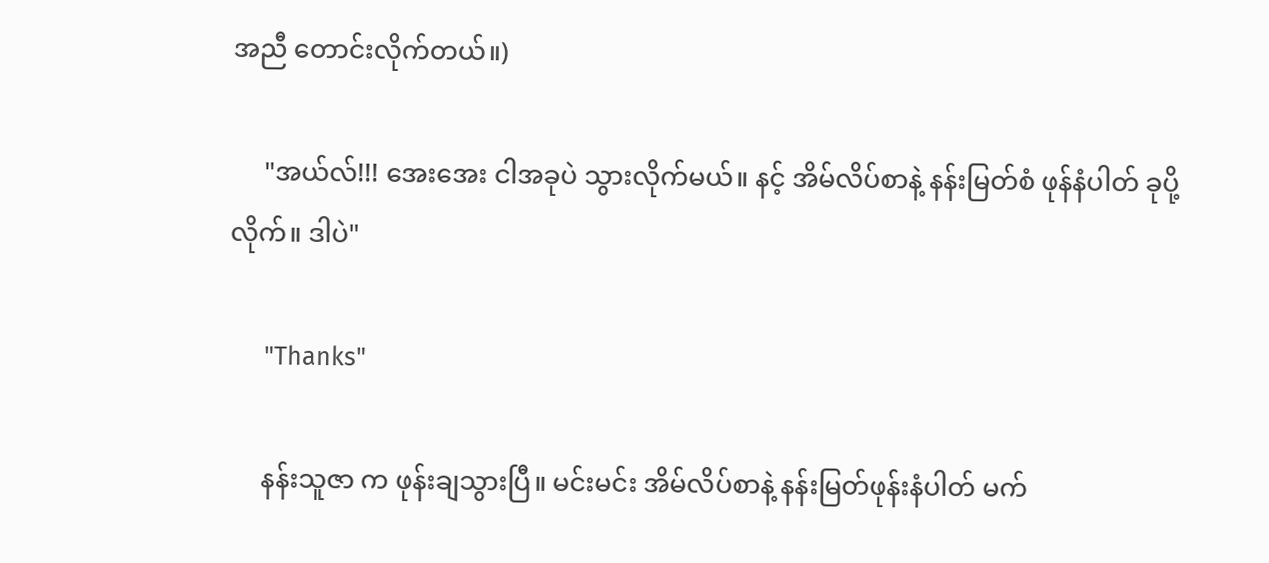အညီ တောင်းလိုက်တယ်။)

     "အယ်လ်!!! အေးအေး ငါအခုပဲ သွားလိုက်မယ်။ နင့် အိမ်လိပ်စာနဲ့ နန်းမြတ်စံ ဖုန်နံပါတ် ခုပို့လိုက်။ ဒါပဲ"

     "Thanks"

     နန်းသူဇာ က ဖုန်းချသွားပြီ။ မင်းမင်း အိမ်လိပ်စာနဲ့ နန်းမြတ်ဖုန်းနံပါတ် မက်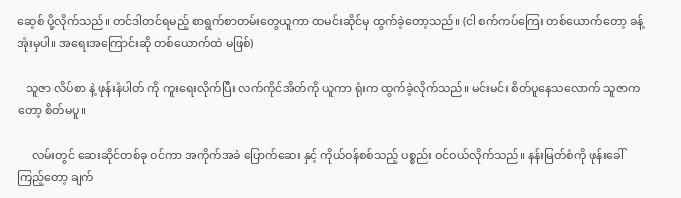ဆေ့စ် ပို့လိုက်သည်။ တင်ဒါတင်ရမည့် စာရွက်စာတမ်းတွေယူကာ ထမင်းဆိုင်မှ ထွက်ခဲ့တော့သည်။ (ငါ စက်ကပ်ကြေး တစ်ယောက်တော့ ခန့်အုံးမှပါ။ အရေးအကြောင်းဆို တစ်ယောက်ထဲ မဖြစ်)

   သူဇာ လိပ်စာ နဲ့ ဖုန်းနံပါတ် ကို ကူးရေးလိုက်ပြီး လက်ကိုင်အိတ်ကို ယူကာ ရုံးက ထွက်ခဲ့လိုက်သည်။ မင်းမင်း စိတ်ပူနေသလောက် သူဇာကတော့ စိတ်မပူ။

     လမ်းတွင် ဆေးဆိုင်တစ်ခု ဝင်ကာ အကိုက်အခဲ ပြောက်ဆေး နှင့် ကိုယ်ဝန်စစ်သည့် ပစ္စည်း ဝင်ဝယ်လိုက်သည်။ နန်းမြတ်စံကို ဖုန်းခေါ်ကြည့်တော့ ချက်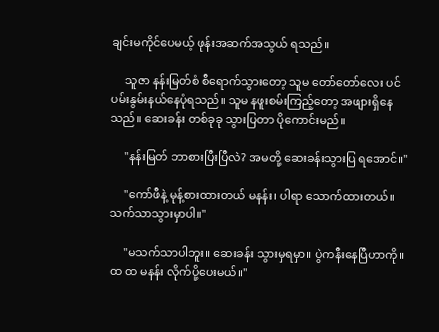ချင်းမကိုင်ပေမယ့် ဖုန်းအဆက်အသွယ် ရသည်။

     သူဇာ နန်းမြတ်စံ စီရောက်သွားတော့ သူမ တော်တော်လေး ပင်ပမ်းနွမ်းနယ်နေပုံရသည်။ သူမ နဖူးစမ်းကြည့်တော့ အဖျားရှိနေသည်။ ဆေးခန်း တစ်ခုခု သွားပြတာ ပိုကောင်းမည်။

     "နန်းမြတ် ဘာစားပြီးပြီလဲ? အမတို့ ဆေးခန်းသွားပြ ရအောင်။"

     "ကော်ဖီနဲ့ မုန့်စားထားတယ် မနန်း၊ ပါရာ သောက်ထားတယ်။ သက်သာသွားမှာပါ။"

     "မသက်သာပါဘူး။ ဆေးခန်း သွားမှရမှာ။ ပွဲကနီးနေပြီဟာကို။ ထ ထ မနန်း လိုက်ပို့ပေးမယ်။"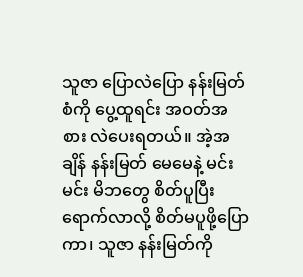သူဇာ ပြောလဲပြော နန်းမြတ်စံကို ပွေ့ထူရင်း အဝတ်အစား လဲပေးရတယ်။ အဲ့အချိန် နန်းမြတ် မေမေနဲ့ မင်းမင်း မိဘတွေ စိတ်ပူပြီး ရောက်လာလို့ စိတ်မပူဖို့ပြောကာ၊ သူဇာ နန်းမြတ်ကို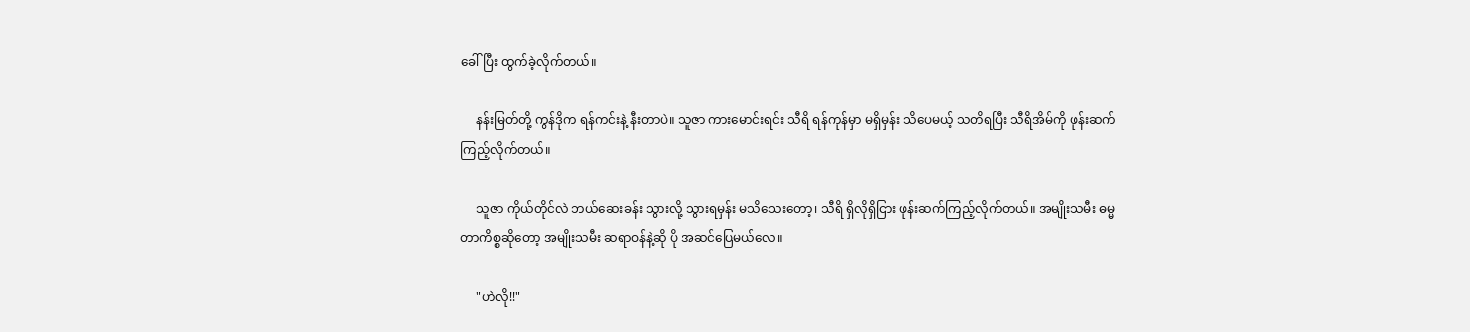ခေါ်ပြီး ထွက်ခဲ့လိုက်တယ်။

     နန်းမြတ်တို့ ကွန်ဒိုက ရန်ကင်းနဲ့ နီးတာပဲ။ သူဇာ ကားမောင်းရင်း သီရိ ရန်ကုန်မှာ မရှိမှန်း သိပေမယ့် သတိရပြီး သီရိအိမ်ကို ဖုန်းဆက်ကြည့်လိုက်တယ်။

     သူဇာ ကိုယ်တိုင်လဲ ဘယ်ဆေးခန်း သွားလို့ သွားရမှန်း မသိသေးတော့၊ သီရိ ရှိလိုရှိငြား ဖုန်းဆက်ကြည့်လိုက်တယ်။ အမျိုးသမီး ဓမ္မတာကိစ္စဆိုတော့ အမျိုးသမီး ဆရာဝန်နဲ့ဆို ပို အဆင်ပြေမယ်လေ။

     "ဟဲလို!!"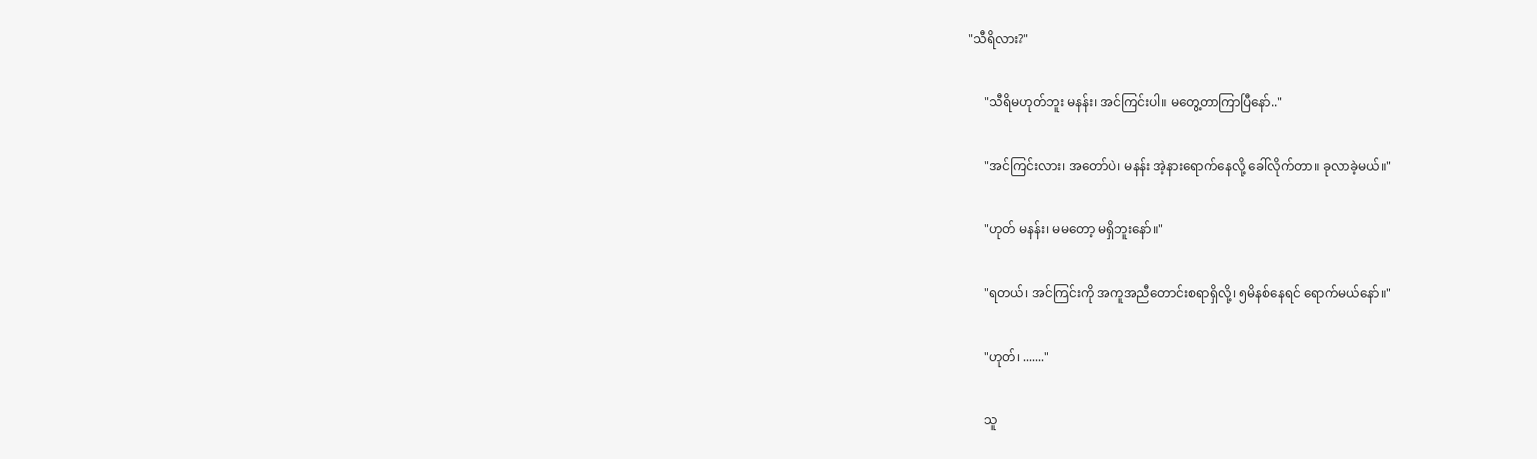"သီရိလား?"

     "သီရိမဟုတ်ဘူး မနန်း၊ အင်ကြင်းပါ။ မတွေ့တာကြာပြီနော်.."

     "အင်ကြင်းလား၊ အတော်ပဲ၊ မနန်း အဲ့နားရောက်နေလို့ ခေါ်လိုက်တာ။ ခုလာခဲ့မယ်။"

     "ဟုတ် မနန်း၊ မမတော့ မရှိဘူးနော်။"

     "ရတယ်၊ အင်ကြင်းကို အကူအညီတောင်းစရာရှိလို့၊ ၅မိနစ်နေရင် ရောက်မယ်နော်။"

     "ဟုတ်၊ ......."

     သူ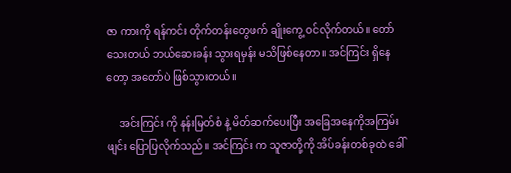ဇာ ကားကို ရန်ကင်း တိုက်တန်းတွေဖက် ချိုးကွေ့ ဝင်လိုက်တယ်။ တော်သေးတယ် ဘယ်ဆေးခန်း သွားရမှန်း မသိဖြစ်နေတာ။ အင်ကြင်း ရှိနေတော့ အတော်ပဲ ဖြစ်သွားတယ်။

     အင်းကြင်း ကို နန်းမြတ်စံ နဲ့ မိတ်ဆက်ပေးပြီး အခြေအနေကိုအကြမ်းဖျင်း ပြောပြလိုက်သည်။ အင်ကြင်း က သူဇာတို့ကို အိပ်ခန်းတစ်ခုထဲ ခေါ်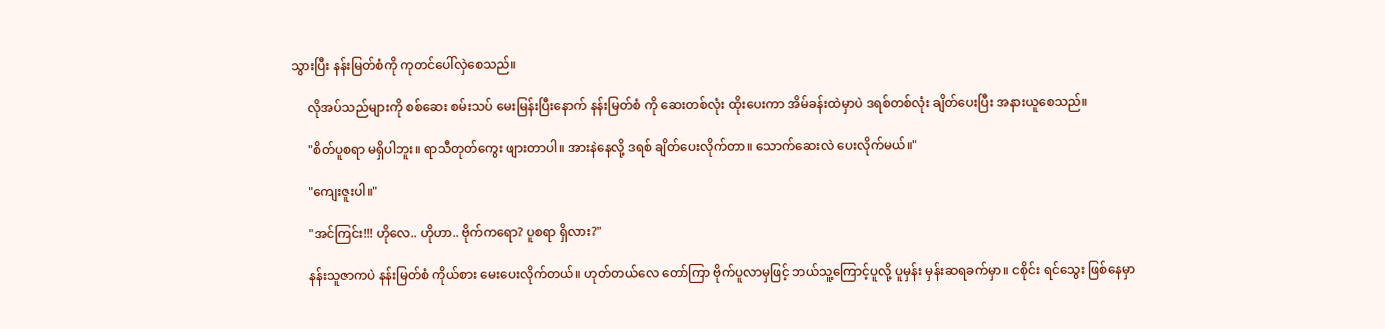သွားပြီး နန်းမြတ်စံကို ကုတင်ပေါ်လှဲစေသည်။

     လိုအပ်သည်များကို စစ်ဆေး စမ်းသပ် မေးမြန်းပြီးနောက် နန်းမြတ်စံ ကို ဆေးတစ်လုံး ထိုးပေးကာ အိမ်ခန်းထဲမှာပဲ ဒရစ်တစ်လုံး ချိတ်ပေးပြီး အနားယူစေသည်။

     "စိတ်ပူစရာ မရှိပါဘူး။ ရာသီတုတ်ကွေး ဖျားတာပါ။ အားနဲနေလို့ ဒရစ် ချိတ်ပေးလိုက်တာ။ သောက်ဆေးလဲ ပေးလိုက်မယ်။"

     "ကျေးဇူးပါ။"

     "အင်ကြင်း!!! ဟိုလေ.. ဟိုဟာ.. ဗိုက်ကရော? ပူစရာ ရှိလား?"

     နန်းသူဇာကပဲ နန်းမြတ်စံ ကိုယ်စား မေးပေးလိုက်တယ်။ ဟုတ်တယ်လေ တော်ကြာ ဗိုက်ပူလာမှဖြင့် ဘယ်သူ့ကြောင့်ပူလို့ ပူမှန်း မှန်းဆရခက်မှာ။ ငစိုင်း ရင်သွေး ဖြစ်နေမှာ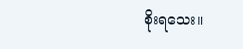စိုးရသေး။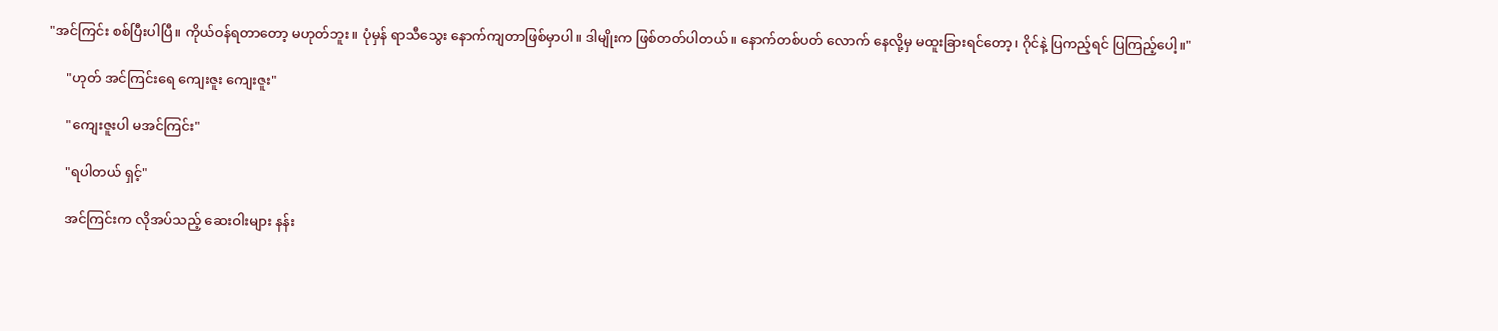"အင်ကြင်း စစ်ပြီးပါပြီ။ ကိုယ်ဝန်ရတာတော့ မဟုတ်ဘူး။ ပုံမှန် ရာသီသွေး နောက်ကျတာဖြစ်မှာပါ။ ဒါမျိုးက ဖြစ်တတ်ပါတယ်။ နောက်တစ်ပတ် လောက် နေလို့မှ မထူးခြားရင်တော့၊ ဂိုင်နဲ့ ပြကည့်ရင် ပြကြည့်ပေါ့။"

     "ဟုတ် အင်ကြင်းရေ ကျေးဇူး ကျေးဇူး"

     "ကျေးဇူးပါ မအင်ကြင်း"

     "ရပါတယ် ရှင့်"

     အင်ကြင်းက လိုအပ်သည့် ဆေးဝါးများ နန်း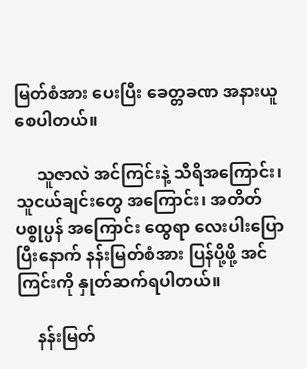မြတ်စံအား ပေးပြီး ခေတ္တခဏ အနားယူစေပါတယ်။

     သူဇာလဲ အင်ကြင်းနဲ့ သီရိအကြောင်း၊ သူငယ်ချင်းတွေ အကြောင်း၊ အတိတ် ပစ္စုပ္ပန် အကြောင်း ထွေရာ လေးပါးပြောပြီးနောက် နန်းမြတ်စံအား ပြန်ပို့ဖို့ အင်ကြင်းကို နှုတ်ဆက်ရပါတယ်။

     နန်းမြတ်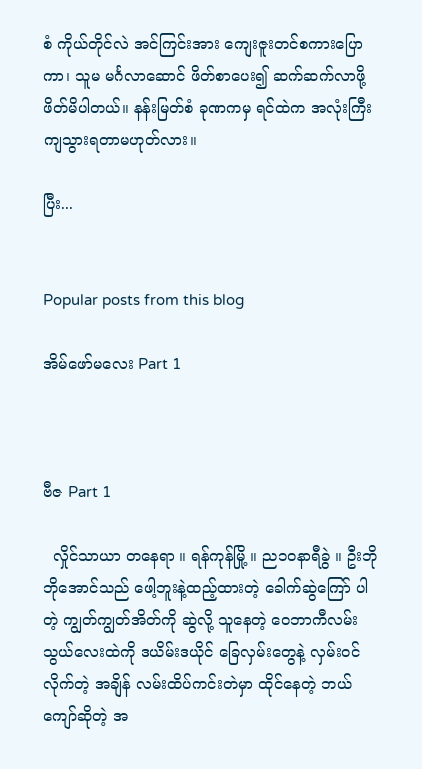စံ ကိုယ်တိုင်လဲ အင်ကြင်းအား ကျေးဇူးတင်စကားပြောကာ၊ သူမ မင်္ဂလာဆောင် ဖိတ်စာပေး၍ ဆက်ဆက်လာဖို့ ဖိတ်မိပါတယ်။ နန်းမြတ်စံ ခုဏကမှ ရင်ထဲက အလုံးကြီးကျသွားရတာမဟုတ်လား။

ပြီး...


Popular posts from this blog

အိမ်ဖော်မလေး Part 1



ဗီဇ Part 1

  လှိုင်သာယာ တနေရာ ။ ရန်ကုန်မြို့ ။ ည၁ဝနာရီခွဲ ။ ဦးဘိုဘိုအောင်သည် ဖေါ့ဘူးနဲ့ထည့်ထားတဲ့ ခေါက်ဆွဲကြော် ပါတဲ့ ကျွတ်ကျွတ်အိတ်ကို ဆွဲလို့ သူနေတဲ့ ဝေဘာကီလမ်းသွယ်လေးထဲကို ဒယိမ်းဒယိုင် ခြေလှမ်းတွေနဲ့ လှမ်းဝင်လိုက်တဲ့ အချိန် လမ်းထိပ်ကင်းတဲမှာ ထိုင်နေတဲ့ ဘယ်ကျော်ဆိုတဲ့ အ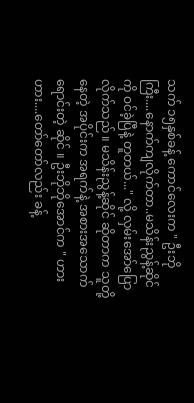သက် ၁၅နှစ်ခန့် ကောင်လေးက " ဦးဘိုကြီး....နောက်ကျလိုက်တာ..မသိန်းညွန့်ဆိုင် ကို ဝင်ခဲ့ပြီနဲ့ တူတယ်..." လို့ လှမ်းအော်ပြောလိုက်သည် ။ မသိန်းညွန့်ဆိုင် ဆိုတာက သူတို့နေတဲ့ အပိုင်းက အရက်နဲ့ အစားအသောက် ရောင်းတဲ့ ဆိုင် ။ ဦးဘိုဘိုအောင်က " ဟားဟား....တော်တော်လည်း ခန့်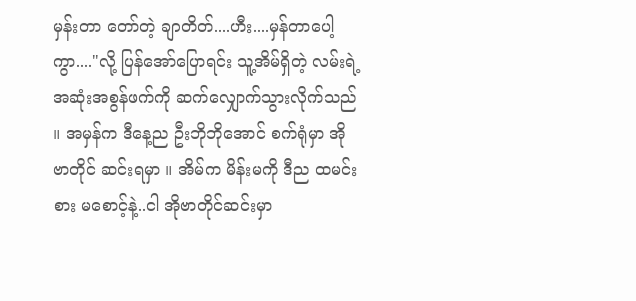မှန်းတာ တော်တဲ့ ချာတိတ်....ဟီး....မှန်တာပေါ့ကွာ...."လို့ ပြန်အော်ပြောရင်း သူ့အိမ်ရှိတဲ့ လမ်းရဲ့ အဆုံးအစွန်ဖက်ကို ဆက်လျှောက်သွားလိုက်သည် ။ အမှန်က ဒီနေ့ည ဦးဘိုဘိုအောင် စက်ရုံမှာ အိုဗာတိုင် ဆင်းရမှာ ။ အိမ်က မိန်းမကို ဒီည ထမင်းစား မစောင့်နဲ့..ငါ အိုဗာတိုင်ဆင်းမှာ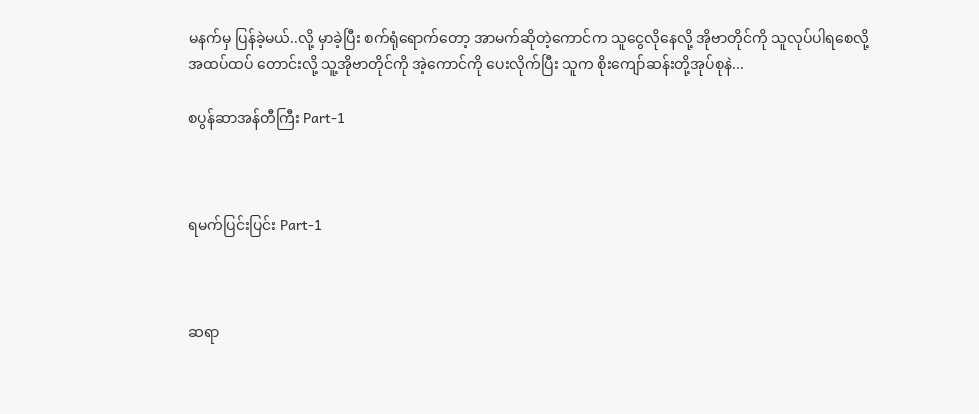မနက်မှ ပြန်ခဲ့မယ်..လို့ မှာခဲ့ပြီး စက်ရုံရောက်တော့ အာမက်ဆိုတဲ့ကောင်က သူငွေလိုနေလို့ အိုဗာတိုင်ကို သူလုပ်ပါရစေလို့ အထပ်ထပ် တောင်းလို့ သူ့အိုဗာတိုင်ကို အဲ့ကောင်ကို ပေးလိုက်ပြီး သူက စိုးကျော်ဆန်းတို့အုပ်စုနဲ...

စပွန်ဆာအန်တီကြီး Part-1



ရမက်ပြင်းပြင်း Part-1



ဆရာ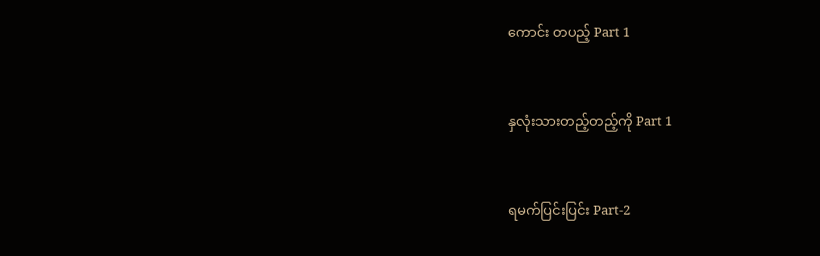ကောင်း တပည့် Part 1



နှလုံးသားတည့်တည့်ကို Part 1



ရမက်ပြင်းပြင်း Part-2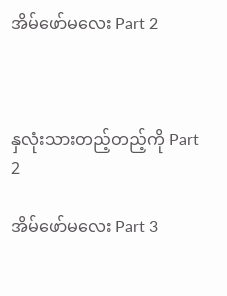အိမ်ဖော်မလေး Part 2



နှလုံးသားတည့်တည့်ကို Part 2

အိမ်ဖော်မလေး Part 3